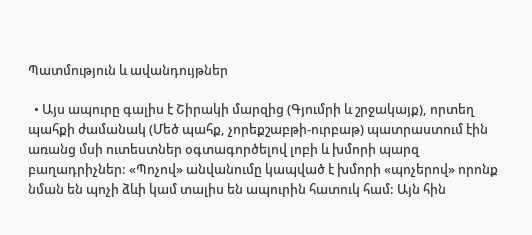Պատմություն և ավանդույթներ

  • Այս ապուրը գալիս է Շիրակի մարզից (Գյումրի և շրջակայք), որտեղ պահքի ժամանակ (Մեծ պահք, չորեքշաբթի-ուրբաթ) պատրաստում էին առանց մսի ուտեստներ օգտագործելով լոբի և խմորի պարզ բաղադրիչներ: «Պոչով» անվանումը կապված է խմորի «պոչերով» որոնք նման են պոչի ձևի կամ տալիս են ապուրին հատուկ համ: Այն հին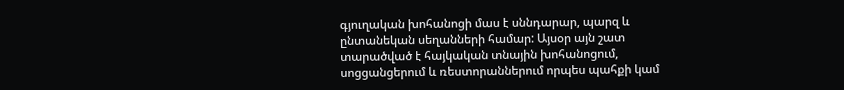գյուղական խոհանոցի մաս է սննդարար, պարզ և ընտանեկան սեղանների համար: Այսօր այն շատ տարածված է հայկական տնային խոհանոցում, սոցցանցերում և ռեստորաններում որպես պահքի կամ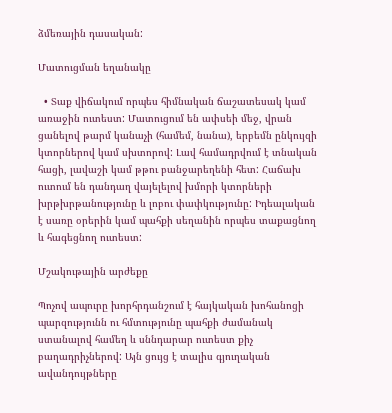ձմեռային դասական:

Մատուցման եղանակը

  • Տաք վիճակում որպես հիմնական ճաշատեսակ կամ առաջին ուտեստ: Մատուցում են ափսեի մեջ, վրան ցանելով թարմ կանաչի (համեմ, նանա), երբեմն ընկույզի կտորներով կամ սխտորով: Լավ համադրվում է տնական հացի, լավաշի կամ թթու բանջարեղենի հետ: Հաճախ ուտում են դանդաղ վայելելով խմորի կտորների խրթխրթանությունը և լոբու փափկությունը: Իդեալական է սառը օրերին կամ պահքի սեղանին որպես տաքացնող և հագեցնող ուտեստ:

Մշակութային արժեքը

Պոչով ապուրը խորհրդանշում է հայկական խոհանոցի պարզությունն ու հմտությունը պահքի ժամանակ ստանալով համեղ և սննդարար ուտեստ քիչ բաղադրիչներով: Այն ցույց է տալիս գյուղական ավանդույթները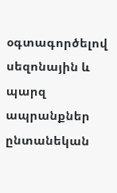օգտագործելով սեզոնային և պարզ ապրանքներ ընտանեկան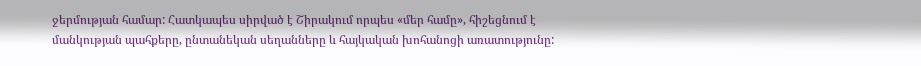ջերմության համար: Հատկապես սիրված է Շիրակում որպես «մեր համը», հիշեցնում է մանկության պահքերը, ընտանեկան սեղանները և հայկական խոհանոցի առատությունը: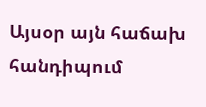Այսօր այն հաճախ հանդիպում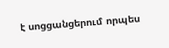է սոցցանցերում որպես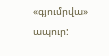«գյումրվա» ապուր: